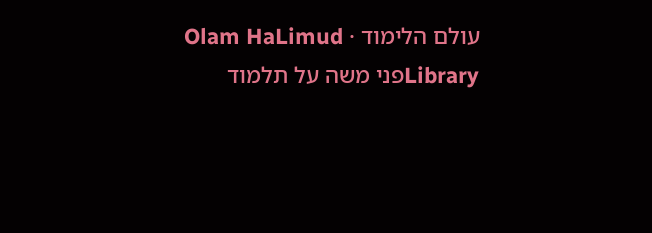עולם הלימוד · Olam HaLimud
Libraryפני משה על תלמוד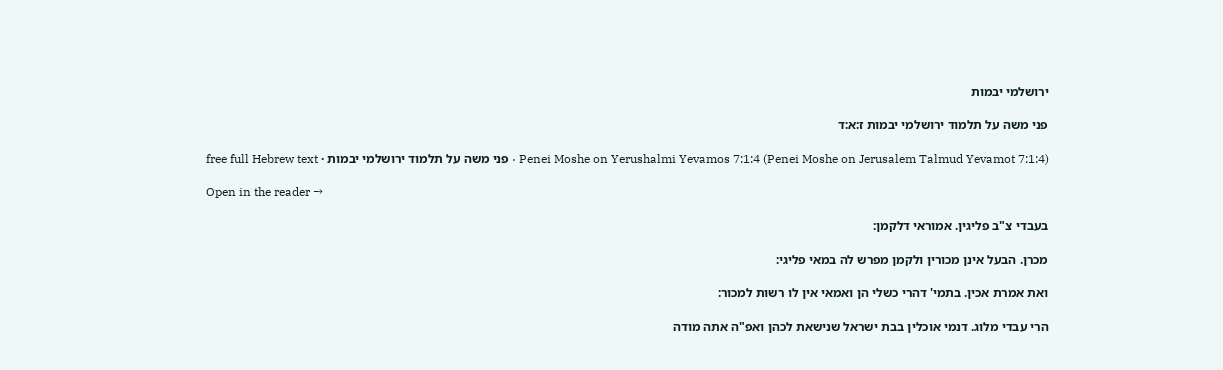ירושלמי יבמות

פני משה על תלמוד ירושלמי יבמות ז:א:ד

Penei Moshe on Yerushalmi Yevamos 7:1:4 (Penei Moshe on Jerusalem Talmud Yevamot 7:1:4) · פני משה על תלמוד ירושלמי יבמות · free full Hebrew text

Open in the reader →

בעבדי צ"ב פליגין. אמוראי דלקמן:

מכרן. הבעל אינן מכורין ולקמן מפרש לה במאי פליגי:

ואת אמרת אכין. בתמי' דהרי כשלי הן ואמאי אין לו רשות למכור:

הרי עבדי מלוג. דנמי אוכלין בבת ישראל שנישאת לכהן ואפ"ה אתה מודה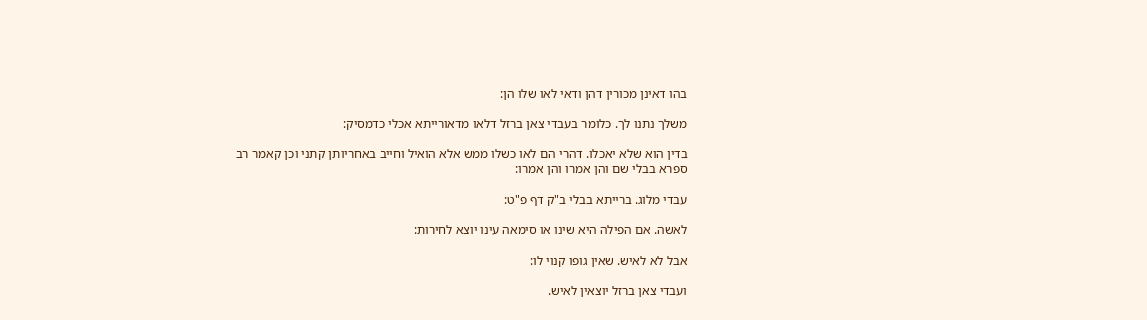בהו דאינן מכורין דהן ודאי לאו שלו הן:

משלך נתנו לך. כלומר בעבדי צאן ברזל דלאו מדאורייתא אכלי כדמסיק:

בדין הוא שלא יאכלו. דהרי הם לאו כשלו ממש אלא הואיל וחייב באחריותן קתני וכן קאמר רב ספרא בבלי שם והן אמרו והן אמרו:

עבדי מלוג. ברייתא בבלי ב"ק דף פ"ט:

לאשה. אם הפילה היא שינו או סימאה עינו יוצא לחירות:

אבל לא לאיש. שאין גופו קנוי לו:

ועבדי צאן ברזל יוצאין לאיש.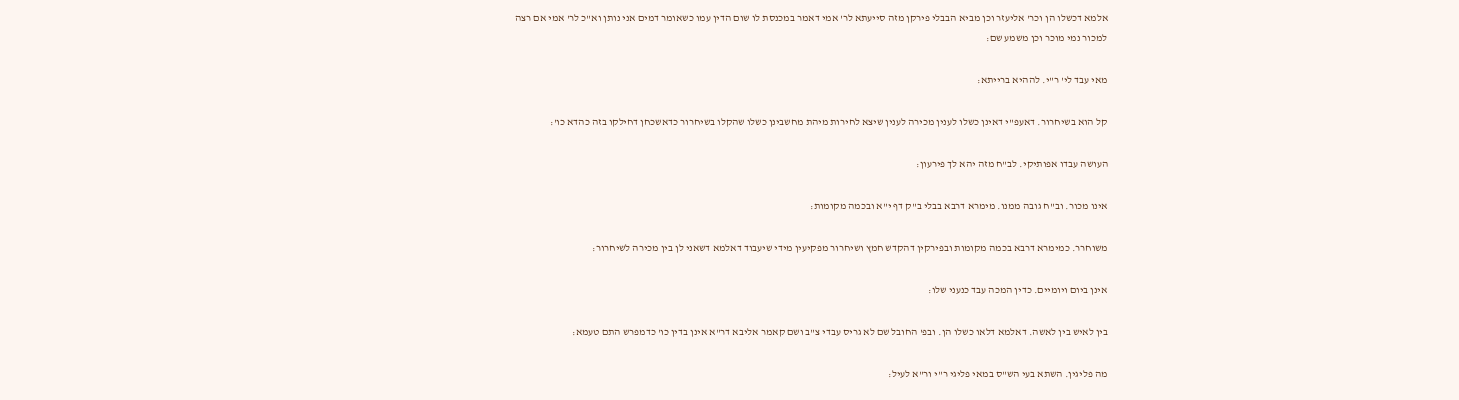אלמא דכשלו הן וכר' אליעזר וכן מביא הבבלי פירקן מזה סייעתא לר' אמי דאמר במכנסת לו שום הדין עמו כשאומר דמים אני נותן וא"כ לר' אמי אם רצה למכור נמי מוכר וכן משמע שם:

מאי עבד לי' ר"י. לההיא ברייתא:

קל הוא בשיחרור. דאעפ"י דאינן כשלו לענין מכירה לענין שיצא לחירות מיהת מחשבינן כשלו שהקלו בשיחרור כדאשכחן דחילקו בזה כהדא כו':

העושה עבדו אפותיקי. לב"ח מזה יהא לך פירעון:

אינו מכור. וב"ח גובה ממנו. מימרא דרבא בבלי ב"ק דף י"א ובכמה מקומות:

משוחרר. כמימרא דרבא בכמה מקומות ובפירקין דהקדש חמץ ושיחרור מפקיעין מידי שיעבוד דאלמא דשאני לן בין מכירה לשיחרור:

אינן ביום ויומיים. כדין המכה עבד כנעני שלו:

בין לאיש בין לאשה. דאלמא דלאו כשלו הן. ובפ' החובל שם לא גריס עבדי צ"ב ושם קאמר אליבא דר"א אינן בדין כו' כדמפרש התם טעמא:

מה פליגין. השתא בעי הש"ס במאי פליגי ר"י ור"א לעיל: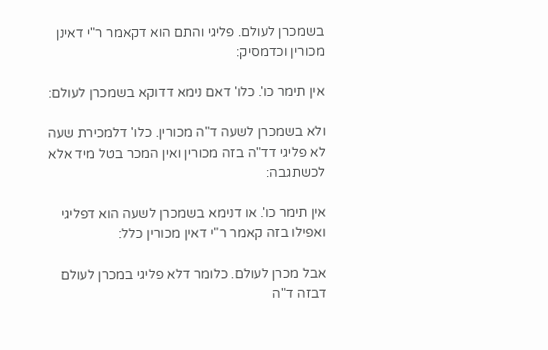בשמכרן לעולם. פליגי והתם הוא דקאמר ר"י דאינן מכורין וכדמסיק:

אין תימר כו'. כלו' דאם נימא דדוקא בשמכרן לעולם:

ולא בשמכרן לשעה ד"ה מכורין. כלו' דלמכירת שעה לא פליגי דד"ה בזה מכורין ואין המכר בטל מיד אלא לכשתגבה:

אין תימר כו'. או דנימא בשמכרן לשעה הוא דפליגי ואפילו בזה קאמר ר"י דאין מכורין כלל:

אבל מכרן לעולם. כלומר דלא פליגי במכרן לעולם דבזה ד"ה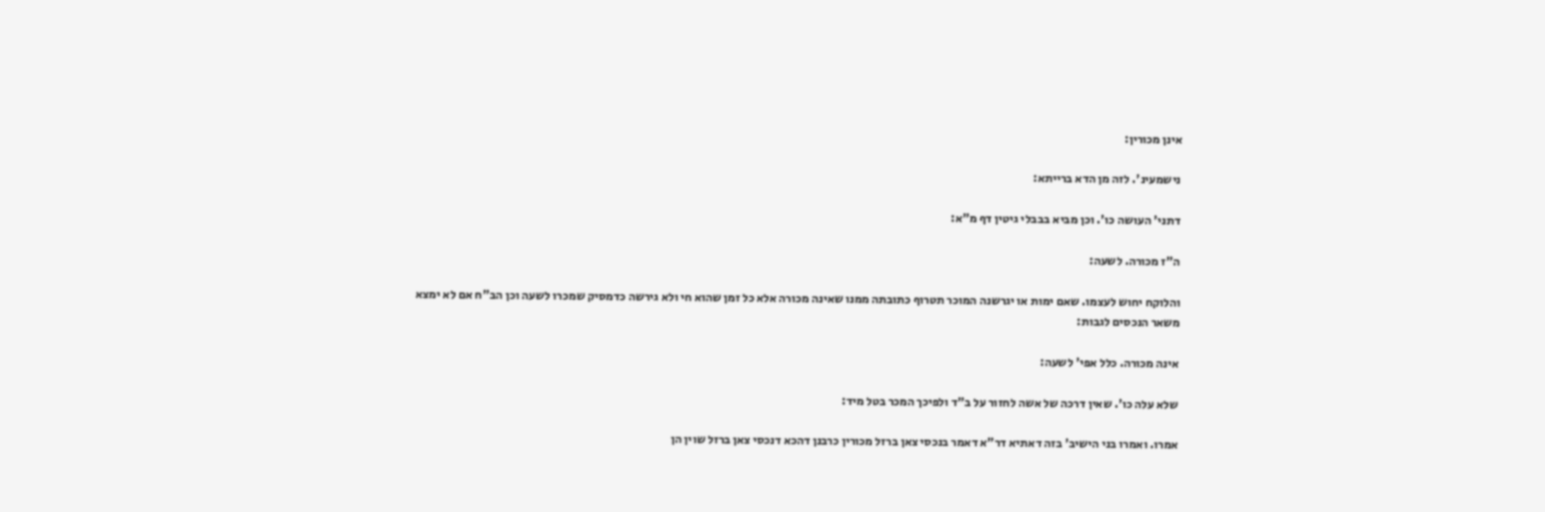אינן מכורין:

נישמעינ'. לזה מן הדא ברייתא:

דתני' העושה כו'. וכן מביא בבבלי גיטין דף מ"א:

ה"ז מכורה. לשעה:

והלוקח יחוש לעצמו. שאם ימות או יגרשנה המוכר תטרוף כתובתה ממנו שאינה מכורה אלא כל זמן שהוא חי ולא גירשה כדמסיק שמכרו לשעה וכן הב"ח אם לא ימצא משאר הנכסים לגבות:

אינה מכורה. כלל אפי' לשעה:

שלא עלה כו'. שאין דרכה של אשה לחזור על ב"ד ולפיכך המכר בטל מיד:

אמרו. ואמרו בני הישיב' בזה דאתיא דר"א דאמר בנכסי צאן ברזל מכורין כרבנן דהכא דנכסי צאן ברזל שוין הן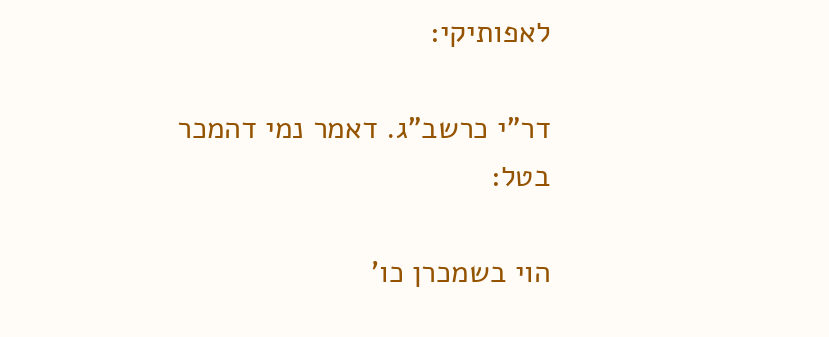לאפותיקי:

דר"י כרשב"ג. דאמר נמי דהמכר בטל:

הוי בשמכרן כו'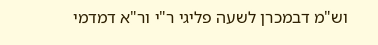וש"מ דבמכרן לשעה פליגי ר"י ור"א דמדמי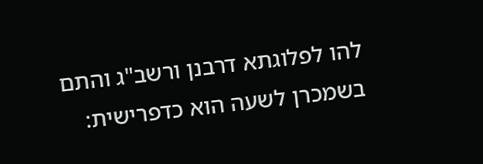להו לפלוגתא דרבנן ורשב"ג והתם בשמכרן לשעה הוא כדפרישית: